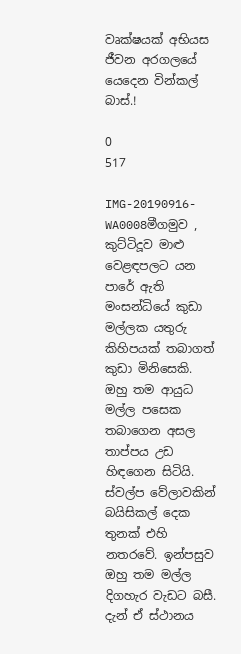වෘක්ෂයක් අභියස ජීවන අරගලයේ යෙදෙන වින්කල් බාස්.!

0
517

IMG-20190916-WA0008මීගමුව , කුට්ටිදූව මාළු වෙළඳපලට යන පාරේ ඇති මංසන්ධියේ කුඩා මල්ලක යතුරු කිහිපයක් තබාගත් කුඩා මිනිසෙකි. ඔහු තම ආයුධ මල්ල පසෙක තබාගෙන අසල තාප්පය උඩ හිඳගෙන සිටියි. ස්වල්ප වේලාවකින් බයිසිකල් දෙක තුනක් එහි නතරවේ. ඉන්පසුව ඔහු තම මල්ල දිගහැර වැඩට බසී. දැන් ඒ ස්ථානය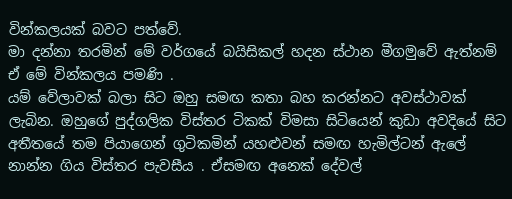වින්කලයක් බවට පත්වේ.
මා දන්නා තරමින් මේ වර්ගයේ බයිසිකල් හදන ස්ථාන මීගමුවේ ඇත්නම් ඒ මේ වින්කලය පමණි .
යම් වේලාවක් බලා සිට ඔහු සමඟ කතා බහ කරන්නට අවස්ථාවක් ලැබින. ඔහුගේ පුද්ගලික විස්තර ටිකක් විමසා සිටියෙන් කුඩා අවදියේ සිට අතීතයේ තම පියාගෙන් ගුටිකමින් යහළුවන් සමඟ හැමිල්ටන් ඇලේ නාන්න ගිය විස්තර පැවසීය . ඒසමඟ අනෙක් දේවල්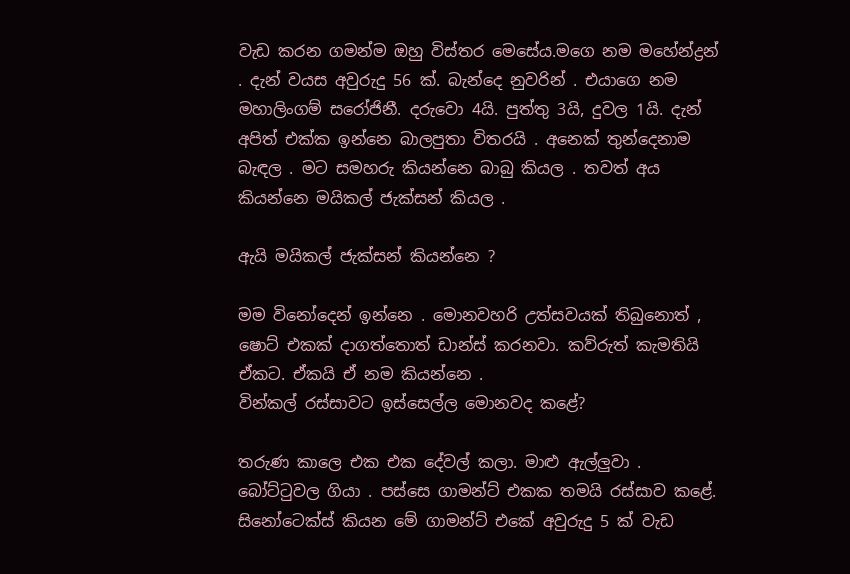වැඩ කරන ගමන්ම ඔහු විස්තර මෙසේය.මගෙ නම මහේන්ද්‍රන් . දැන් වයස අවුරුදු 56 ක්. බැන්දෙ නුවරින් . එයාගෙ නම මහාලිංගම් සරෝජිනී. දරුවො 4යි. පුත්තු 3යි, දුවල 1යි. දැන් අපිත් එක්ක ඉන්නෙ බාලපුතා විතරයි . අනෙක් තුන්දෙනාම බැඳල . මට සමහරු කියන්නෙ බාබු කියල . තවත් අය කියන්නෙ මයිකල් ජැක්සන් කියල .

ඇයි මයිකල් ජැක්සන් කියන්නෙ ?

මම විනෝදෙන් ඉන්නෙ . මොනවහරි උත්සවයක් තිබුනොත් , ෂොට් එකක් දාගත්තොත් ඩාන්ස් කරනවා. කව්රුත් කැමතියි ඒකට. ඒකයි ඒ නම කියන්නෙ .
වින්කල් රස්සාවට ඉස්සෙල්ල මොනවද කළේ?

තරුණ කාලෙ එක එක දේවල් කලා. මාළු ඇල්ලුවා . බෝට්ටුවල ගියා . පස්සෙ ගාමන්ට් එකක තමයි රස්සාව කළේ. සිනෝටෙක්ස් කියන මේ ගාමන්ට් එකේ අවුරුදු 5 ක් වැඩ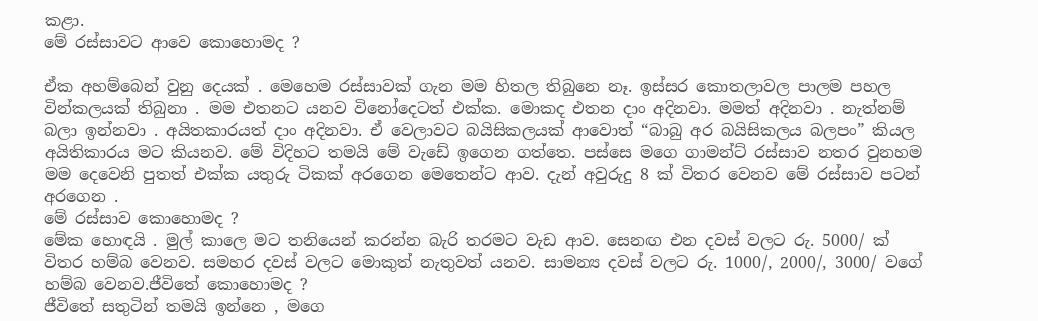කළා.
මේ රස්සාවට ආවෙ කොහොමද ?

ඒක අහම්බෙන් වුනු දෙයක් . මෙහෙම රස්සාවක් ගැන මම හිතල තිබුනෙ නෑ. ඉස්සර කොතලාවල පාලම පහල වින්කලයක් තිබුනා . මම එතනට යනව විනෝදෙටත් එක්ක. මොකද එතන දාං අදිනවා. මමත් අදිනවා . නැත්නම් බලා ඉන්නවා . අයිතකාරයත් දාං අදිනවා. ඒ වෙලාවට බයිසිකලයක් ආවොත් “බාබු අර බයිසිකලය බලපං” කියල අයිතිකාරය මට කියනව. මේ විදිහට තමයි මේ වැඩේ ඉගෙන ගත්තෙ. පස්සෙ මගෙ ගාමන්ට් රස්සාව නතර වුනහම මම දෙවෙනි පුතත් එක්ක යතුරු ටිකක් අරගෙන මෙතෙන්ට ආව. දැන් අවුරුදු 8 ක් විතර වෙනව මේ රස්සාව පටන් අරගෙන .
මේ රස්සාව කොහොමද ?
මේක හොඳයි . මුල් කාලෙ මට තනියෙන් කරන්න බැරි තරමට වැඩ ආව. සෙනඟ එන දවස් වලට රු. 5000/ ක් විතර හම්බ වෙනව. සමහර දවස් වලට මොකුත් නැතුවත් යනව. සාමන්‍ය දවස් වලට රු. 1000/, 2000/, 3000/ වගේ හම්බ වෙනව.ජීවිතේ කොහොමද ?
ජීවිතේ සතුටින් තමයි ඉන්නෙ , මගෙ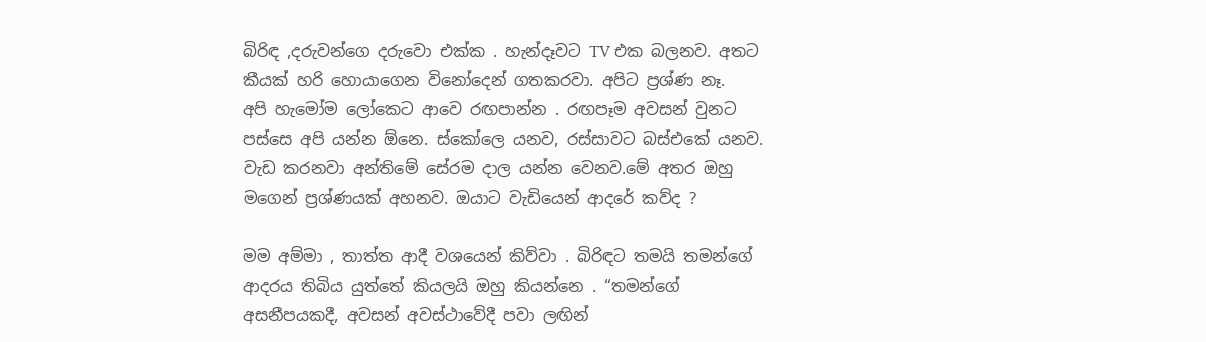බිරිඳ ,දරුවන්ගෙ දරුවො එක්ක . හැන්දෑවට TV එක බලනව. අතට කීයක් හරි හොයාගෙන විනෝදෙන් ගතකරවා. අපිට ප්‍රශ්ණ නෑ.
අපි හැමෝම ලෝකෙට ආවෙ රඟපාන්න . රඟපෑම අවසන් වුනට පස්සෙ අපි යන්න ඕනෙ. ස්කෝලෙ යනව, රස්සාවට බස්එකේ යනව. වැඩ කරනවා අන්තිමේ සේරම දාල යන්න වෙනව.මේ අතර ඔහු මගෙන් ප්‍රශ්ණයක් අහනව. ඔයාට වැඩියෙන් ආදරේ කව්ද ?

මම අම්මා , තාත්ත ආදී වශයෙන් කිව්වා . බිරිඳට තමයි තමන්ගේ ආදරය තිබිය යුත්තේ කියලයි ඔහු කියන්නෙ . “තමන්ගේ අසනීපයකදී, අවසන් අවස්ථාවේදී පවා ලඟින්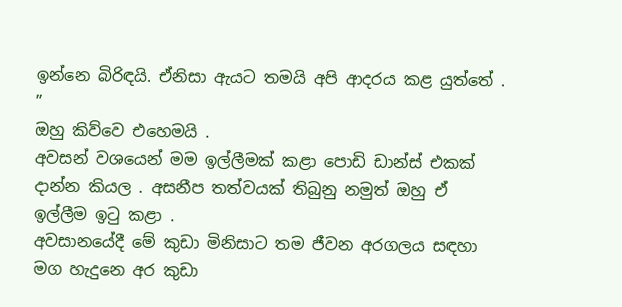ඉන්නෙ බිරිඳයි. ඒනිසා ඇයට තමයි අපි ආදරය කළ යුත්තේ . ”
ඔහු කිව්වෙ එහෙමයි .
අවසන් වශයෙන් මම ඉල්ලීමක් කළා පොඩි ඩාන්ස් එකක් දාන්න කියල . අසනීප තත්වයක් තිබුනු නමුත් ඔහු ඒ ඉල්ලීම ඉටු කළා .
අවසානයේදී මේ කුඩා මිනිසාට තම ජීවන අරගලය සඳහා මග හැදුනෙ අර කුඩා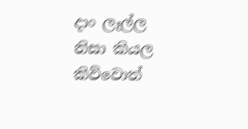දාං ලෑල්ල නිසා කියල කිව්වොත්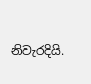නිවැරදියි.